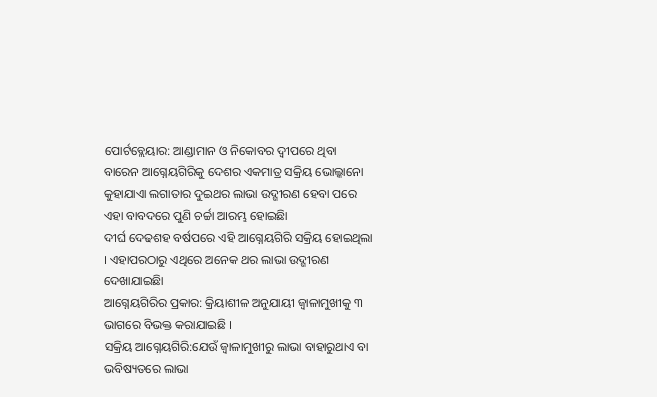ପୋର୍ଟବ୍ଲେୟାର: ଆଣ୍ଡାମାନ ଓ ନିକୋବର ଦ୍ୱୀପରେ ଥିବା ବାରେନ ଆଗ୍ନେୟଗିରିକୁ ଦେଶର ଏକମାତ୍ର ସକ୍ରିୟ ଭୋଲ୍କାନୋ କୁହାଯାଏା ଲଗାତାର ଦୁଇଥର ଲାଭା ଉଦ୍ଗୀରଣ ହେବା ପରେ ଏହା ବାବଦରେ ପୁଣି ଚର୍ଚ୍ଚା ଆରମ୍ଭ ହୋଇଛିା
ଦୀର୍ଘ ଦେଢଶହ ବର୍ଷପରେ ଏହି ଆଗ୍ନେୟଗିରି ସକ୍ରିୟ ହୋଇଥିଲା । ଏହାପରଠାରୁ ଏଥିରେ ଅନେକ ଥର ଲାଭା ଉଦ୍ଗୀରଣ ଦେଖାଯାଇଛିା
ଆଗ୍ନେୟଗିରିର ପ୍ରକାର: କ୍ରିୟାଶୀଳ ଅନୁଯାୟୀ ଜ୍ୱାଳାମୁଖୀକୁ ୩ ଭାଗରେ ବିଭକ୍ତ କରାଯାଇଛି ।
ସକ୍ରିୟ ଆଗ୍ନେୟଗିରି:ଯେଉଁ ଜ୍ୱାଳାମୁଖୀରୁ ଲାଭା ବାହାରୁଥାଏ ବା ଭବିଷ୍ୟତରେ ଲାଭା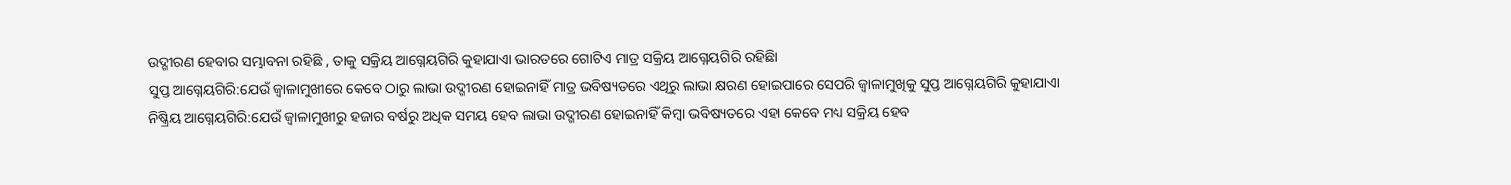ଉଦ୍ଗୀରଣ ହେବାର ସମ୍ଭାବନା ରହିଛି , ତାକୁ ସକ୍ରିୟ ଆଗ୍ନେୟଗିରି କୁହାଯାଏା ଭାରତରେ ଗୋଟିଏ ମାତ୍ର ସକ୍ରିୟ ଆଗ୍ନେୟଗିରି ରହିଛିା
ସୁପ୍ତ ଆଗ୍ନେୟଗିରି:ଯେଉଁ ଜ୍ୱାଳାମୁଖୀରେ କେବେ ଠାରୁ ଲାଭା ଉଦ୍ଗୀରଣ ହୋଇନାହିଁ ମାତ୍ର ଭବିଷ୍ୟତରେ ଏଥିରୁ ଲାଭା କ୍ଷରଣ ହୋଇପାରେ ସେପରି ଜ୍ୱାଳାମୁଖିକୁ ସୁପ୍ତ ଆଗ୍ନେୟଗିରି କୁହାଯାଏା
ନିଷ୍କ୍ରିୟ ଆଗ୍ନେୟଗିରି:ଯେଉଁ ଜ୍ୱାଳାମୁଖୀରୁ ହଜାର ବର୍ଷରୁ ଅଧିକ ସମୟ ହେବ ଲାଭା ଉଦ୍ଗୀରଣ ହୋଇନାହିଁ କିମ୍ବା ଭବିଷ୍ୟତରେ ଏହା କେବେ ମଧ୍ୟ ସକ୍ରିୟ ହେବ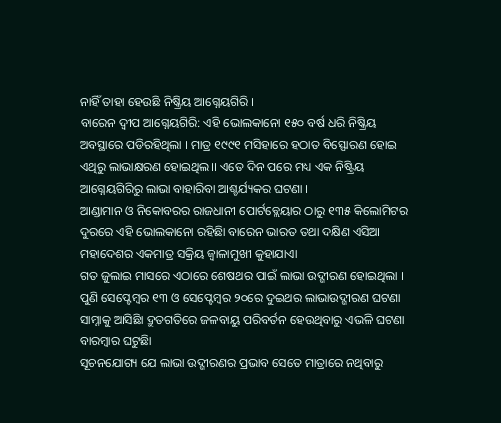ନାହିଁ ତାହା ହେଉଛି ନିଷ୍କ୍ରିୟ ଆଗ୍ନେୟଗିରି ।
ବାରେନ ଦ୍ୱୀପ ଆଗ୍ନେୟଗିରି: ଏହି ଭୋଲକାନୋ ୧୫୦ ବର୍ଷ ଧରି ନିଷ୍କ୍ରିୟ ଅବସ୍ଥାରେ ପଡିରହିଥିଲା । ମାତ୍ର ୧୯୯୧ ମସିହାରେ ହଠାତ ବିସ୍ଫୋରଣ ହୋଇ ଏଥିରୁ ଲାଭାକ୍ଷରଣ ହୋଇଥିଲ।। ଏତେ ଦିନ ପରେ ମଧ୍ୟ ଏକ ନିଷ୍ଟ୍ରିୟ ଆଗ୍ନେୟଗିରିରୁ ଲାଭା ବାହାରିବା ଆଶ୍ଚର୍ଯ୍ୟକର ଘଟଣା ।
ଆଣ୍ଡାମାନ ଓ ନିକୋବରର ରାଜଧାନୀ ପୋର୍ଟବ୍ଲେୟାର ଠାରୁ ୧୩୫ କିଲୋମିଟର ଦୁରରେ ଏହି ଭୋଲକାନୋ ରହିଛିା ବାରେନ ଭାରତ ତଥା ଦକ୍ଷିଣ ଏସିଆ ମହାଦେଶର ଏକମାତ୍ର ସକ୍ରିୟ ଜ୍ୱାଳାମୁଖୀ କୁହାଯାଏା
ଗତ ଜୁଲାଇ ମାସରେ ଏଠାରେ ଶେଷଥର ପାଇଁ ଲାଭା ଉଦ୍ଗୀରଣ ହୋଇଥିଲା । ପୁଣି ସେପ୍ଟେମ୍ବର ୧୩ ଓ ସେପ୍ଟେମ୍ବର ୨୦ରେ ଦୁଇଥର ଲାଭାଉଦ୍ଗୀରଣ ଘଟଣା ସାମ୍ନାକୁ ଆସିଛିା ଦ୍ରୁତଗତିରେ ଜଳବାୟୁ ପରିବର୍ତନ ହେଉଥିବାରୁ ଏଭଳି ଘଟଣା ବାରମ୍ବାର ଘଟୁଛିା
ସୂଚନଯୋଗ୍ୟ ଯେ ଲାଭା ଉଦ୍ଗୀରଣର ପ୍ରଭାବ ସେତେ ମାତ୍ରାରେ ନଥିବାରୁ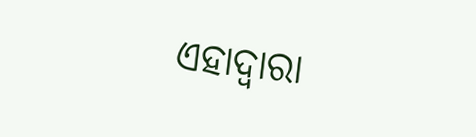ଏହାଦ୍ୱାରା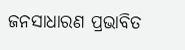ଜନସାଧାରଣ ପ୍ରଭାବିତ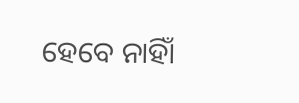ହେବେ ନାହିାଁ